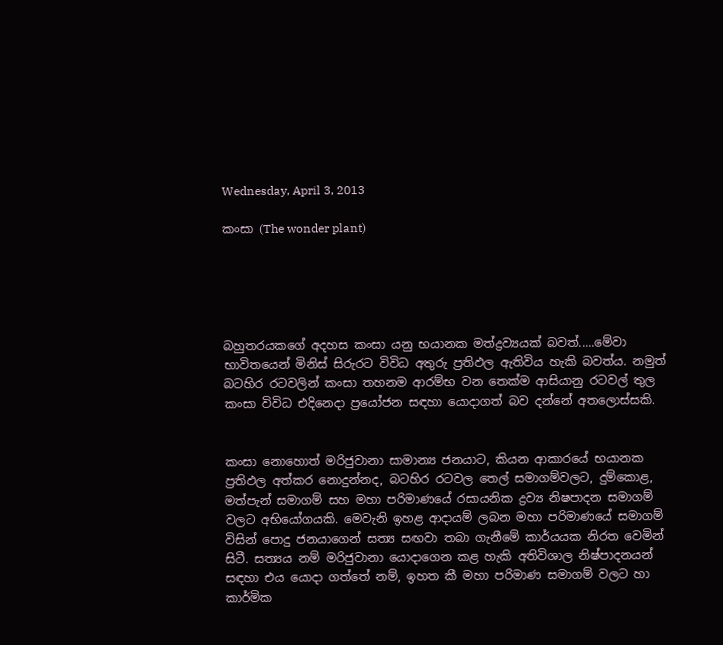Wednesday, April 3, 2013

කංසා (The wonder plant)





බහුතරයකගේ අදහස කංසා යනු භයානක මත්ද්‍රව්‍යයක් බවත්.....මේවා භාවිතයෙන් මිනිස් සිරුරට විවිධ අතුරු ප්‍රතිඵල ඇතිවිය හැකි බවත්ය. නමුත් බටහිර රටවලින් කංසා තහනම ආරම්භ වන තෙක්ම ආසියානු රටවල් තුල කංසා විවිධ එදිනෙදා ප්‍රයෝජන සඳහා යොදාගත් බව දන්නේ අතලොස්සකි.


කංසා නොහොත් මරිජුවානා සාමාන්‍ය ජනයාට, කියන ආකාරයේ භයානක ප්‍රතිඵල අත්කර නොදුන්නද, බටහිර රටවල තෙල් සමාගම්වලට, දුම්කොළ, මත්පැන් සමාගම් සහ මහා පරිමාණයේ රසායනික ද්‍රව්‍ය නිෂපාදන සමාගම් වලට අභියෝගයකි. මෙවැනි ඉහළ ආදායම් ලබන මහා පරිමාණයේ සමාගම් විසින් පොදු ජනයාගෙන් සත්‍ය සඟවා තබා ගැනීමේ කාර්යයක නිරත වෙමින් සිටී. සත්‍යය නම් මරිජුවානා යොදාගෙන කළ හැකි අතිවිශාල නිෂ්පාදනයන් සඳහා එය යොදා ගත්තේ නම්, ඉහත කී මහා පරිමාණ සමාගම් වලට හා කාර්මික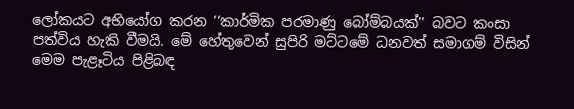ලෝකයට අභියෝග කරන ‘‘කාර්මික පරමාණු බෝම්බයක්’’ බවට කංසා පත්විය හැකි වීමයි. මේ හේතුවෙන් සුපිරි මට්ටමේ ධනවත් සමාගම් විසින් මෙම පැළෑටිය පිළිබඳ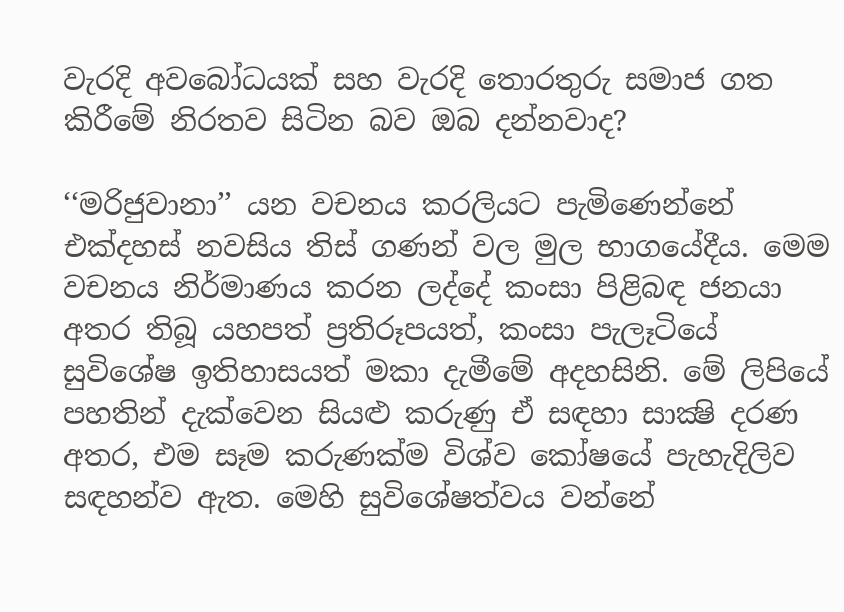වැරදි අවබෝධයක් සහ වැරදි තොරතුරු සමාජ ගත කිරීමේ නිරතව සිටින බව ඔබ දන්නවාද?

‘‘මරිජුවානා’’ යන වචනය කරලියට පැමිණෙන්නේ එක්දහස් නවසිය තිස් ගණන් වල මුල භාගයේදීය. මෙම වචනය නිර්මාණය කරන ලද්දේ කංසා පිළිබඳ ජනයා අතර තිබූ යහපත් ප්‍රතිරූපයත්, කංසා පැලෑටියේ සුවිශේෂ ඉතිහාසයත් මකා දැමීමේ අදහසිනි. මේ ලිපියේ පහතින් දැක්වෙන සියළු කරුණු ඒ සඳහා සාක්‍ෂි දරණ අතර, එම සෑම කරුණක්ම විශ්ව කෝෂයේ පැහැදිලිව සඳහන්ව ඇත. මෙහි සුවිශේෂත්වය වන්නේ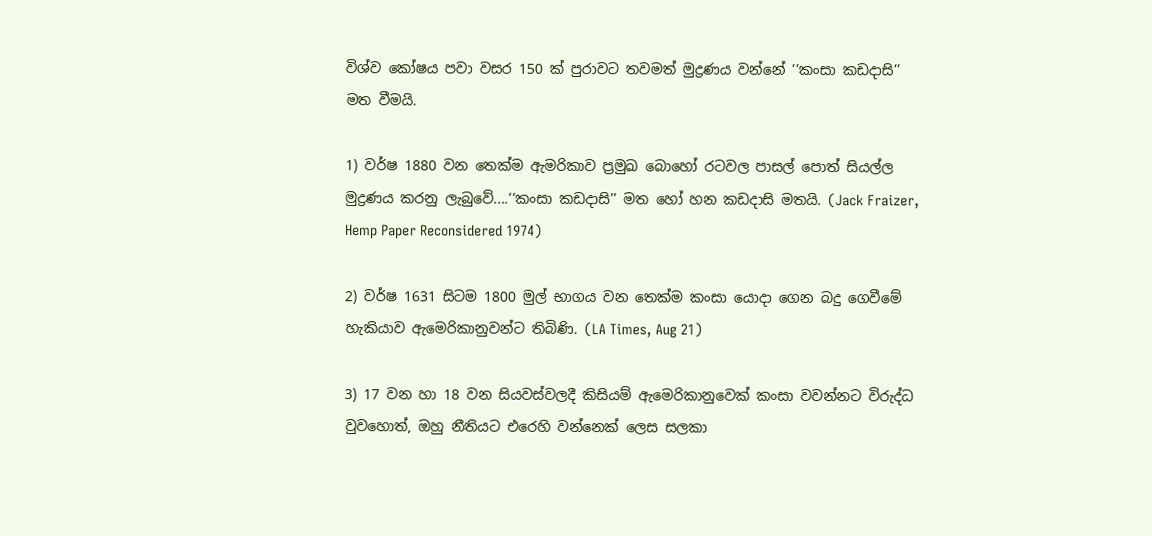විශ්ව කෝෂය පවා වසර 150 ක් පුරාවට තවමත් මුද්‍රණය වන්නේ ‘‘කංසා කඩදාසි’’ මත වීමයි.

1) වර්ෂ 1880 වන තෙක්ම ඇමරිකාව ප්‍රමුඛ බොහෝ රටවල පාසල් පොත් සියල්ල මුද්‍රණය කරනු ලැබුවේ....‘‘කංසා කඩදාසි’’ මත හෝ හන කඩදාසි මතයි. (Jack Fraizer, Hemp Paper Reconsidered 1974)

2) වර්ෂ 1631 සිටම 1800 මුල් භාගය වන තෙක්ම කංසා යොදා ගෙන බදු ගෙවීමේ හැකියාව ඇමෙරිකානුවන්ට තිබිණි. (LA Times, Aug 21)

3) 17 වන හා 18 වන සියවස්වලදී කිසියම් ඇමෙරිකානුවෙක් කංසා වවන්නට විරුද්ධ වුවහොත්, ඔහු නීතියට එරෙහි වන්නෙක් ලෙස සලකා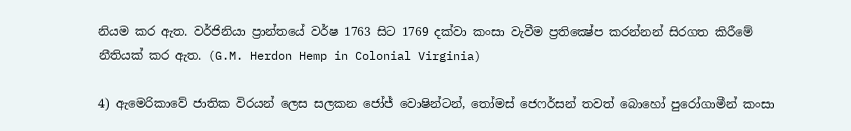නියම කර ඇත. වර්ජිනියා ප්‍රාන්තයේ වර්ෂ 1763 සිට 1769 දක්වා කංසා වැවීම ප්‍රතික්‍ෂේප කරන්නන් සිරගත කිරීමේ නීතියක් කර ඇත. (G.M. Herdon Hemp in Colonial Virginia)

4) ඇමෙරිකාවේ ජාතික විරයන් ලෙස සලකන ජෝජ් වොෂින්ටන්, තෝමස් ජෙෆර්සන් තවත් බොහෝ පුරෝගාමීන් කංසා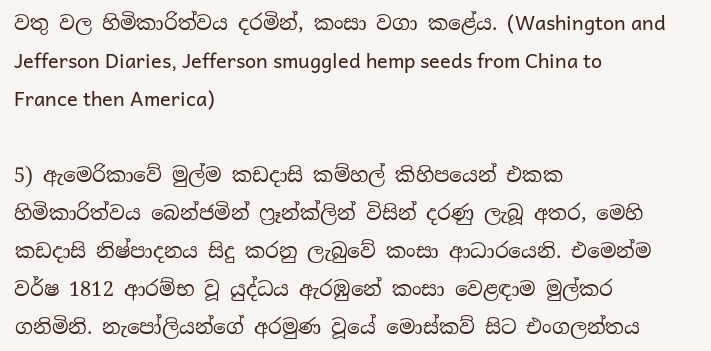වතු වල හිමිකාරිත්වය දරමින්, කංසා වගා කළේය. (Washington and Jefferson Diaries, Jefferson smuggled hemp seeds from China to France then America)

5) ඇමෙරිකාවේ මුල්ම කඩදාසි කම්හල් කිහිපයෙන් එකක හිමිකාරිත්වය බෙන්ජමින් ෆ්‍රෑන්ක්ලින් විසින් දරණු ලැබූ අතර, මෙහි කඩදාසි නිෂ්පාදනය සිදු කරනු ලැබුවේ කංසා ආධාරයෙනි. එමෙන්ම වර්ෂ 1812 ආරම්භ වූ යුද්ධය ඇරඹුනේ කංසා වෙළඳාම මුල්කර ගනිමිනි. නැපෝලියන්ගේ අරමුණ වූයේ මොස්කව් සිට එංගලන්තය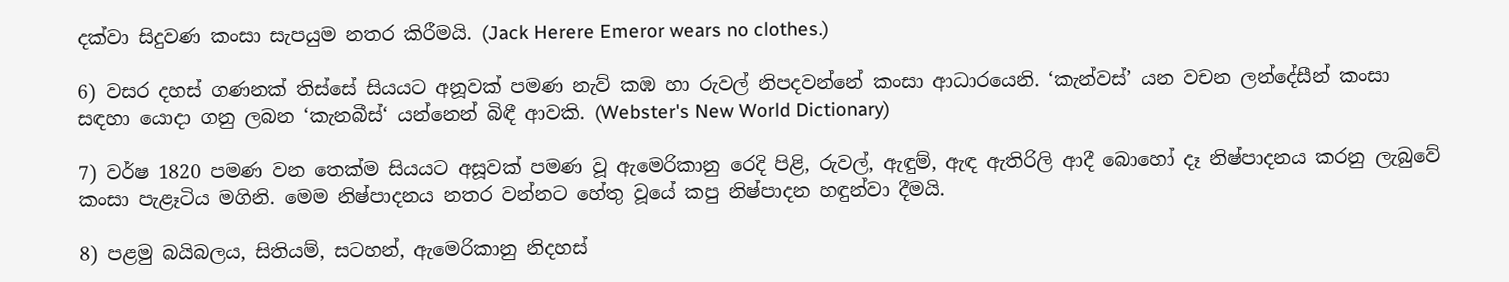දක්වා සිදුවණ කංසා සැපයුම නතර කිරීමයි. (Jack Herere Emeror wears no clothes.)

6) වසර දහස් ගණනක් තිස්සේ සියයට අනූවක් පමණ නැව් කඹ හා රුවල් නිපදවන්නේ කංසා ආධාරයෙනි. ‘කැන්වස්’ යන වචන ලන්දේසීන් කංසා සඳහා යොදා ගනු ලබන ‘කැනබීස්‘ යන්නෙන් බිඳී ආවකි. (Webster's New World Dictionary)

7) වර්ෂ 1820 පමණ වන තෙක්ම සියයට අසූවක් පමණ වූ ඇමෙරිකානු රෙදි පිළි, රුවල්, ඇඳුම්, ඇඳ ඇතිරිලි ආදී බොහෝ දෑ නිෂ්පාදනය කරනු ලැබුවේ කංසා පැළෑටිය මගිනි. මෙම නිෂ්පාදනය නතර වන්නට හේතු වූයේ කපු නිෂ්පාදන හඳුන්වා දීමයි.

8) පළමු බයිබලය, සිතියම්, සටහන්, ඇමෙරිකානු නිදහස්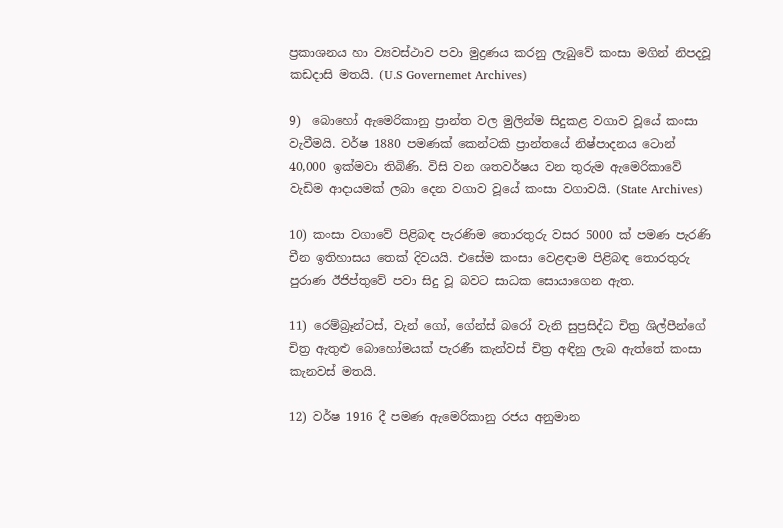ප්‍රකාශනය හා ව්‍යවස්ථාව පවා මුද්‍රණය කරනු ලැබුවේ කංසා මගින් නිපදවූ කඩදාසි මතයි. (U.S Governemet Archives)

9)  බොහෝ ඇමෙරිකානු ප්‍රාන්ත වල මුලින්ම සිදුකළ වගාව වූයේ කංසා වැවීමයි. වර්ෂ 1880 පමණක් කෙන්ටකි ප්‍රාන්තයේ නිෂ්පාදනය ටොන් 40,000 ඉක්මවා තිබිණි. විසි වන ශතවර්ෂය වන තුරුම ඇමෙරිකාවේ වැඩිම ආදායමක් ලබා දෙන වගාව වූයේ කංසා වගාවයි. (State Archives)

10) කංසා වගාවේ පිළිබඳ පැරණිම තොරතුරු වසර 5000 ක් පමණ පැරණි චීන ඉතිහාසය තෙක් දිවයයි. එසේම කංසා වෙළඳාම පිළිබඳ තොරතුරු පුරාණ ඊජිප්තුවේ පවා සිදු වූ බවට සාධක සොයාගෙන ඇත.

11) රෙම්බ්‍රෑන්ටස්, වැන් ගෝ, ගේන්ස් බරෝ වැනි සුප්‍රසිද්ධ චිත්‍ර ශිල්පීන්ගේ චිත්‍ර ඇතුළු බොහෝමයක් පැරණී කැන්වස් චිත්‍ර අඳිනු ලැබ ඇත්තේ කංසා කැනවස් මතයි.

12) වර්ෂ 1916 දී පමණ ඇමෙරිකානු රජය අනුමාන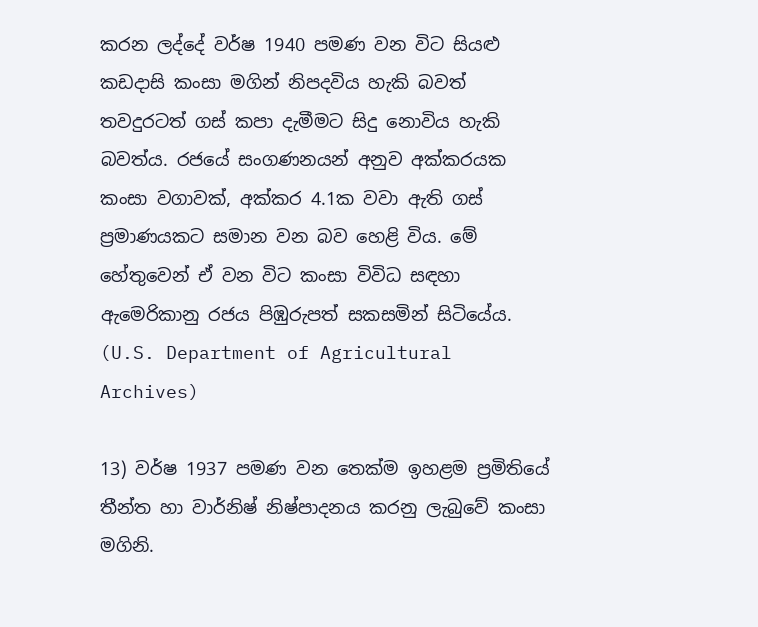කරන ලද්දේ වර්ෂ 1940 පමණ වන විට සියළු කඩදාසි කංසා මගින් නිපදවිය හැකි බවත් තවදුරටත් ගස් කපා දැමීමට සිදු නොවිය හැකි බවත්ය. රජයේ සංගණනයන් අනුව අක්කරයක කංසා වගාවක්, අක්කර 4.1ක වවා ඇති ගස් ප්‍රමාණයකට සමාන වන බව හෙළි විය. මේ හේතුවෙන් ඒ වන විට කංසා විවිධ සඳහා ඇමෙරිකානු රජය පිඹුරුපත් සකසමින් සිටියේය. (U.S. Department of Agricultural Archives)

13) වර්ෂ 1937 පමණ වන තෙක්ම ඉහළම ප්‍රමිතියේ තීන්ත හා වාර්නිෂ් නිෂ්පාදනය කරනු ලැබුවේ කංසා මගිනි.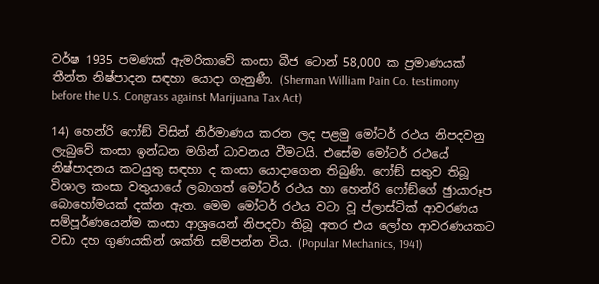වර්ෂ 1935 පමණක් ඇමරිකාවේ කංසා බීජ ටොන් 58,000 ක ප්‍රමාණයක් තීන්ත නිෂ්පාදන සඳහා යොදා ගැනුණී. (Sherman William Pain Co. testimony before the U.S. Congrass against Marijuana Tax Act)

14) හෙන්රි ෆෝඞ් විසින් නිර්මාණය කරන ලද පළමු මෝටර් රථය නිපදවනු ලැබුවේ කංසා ඉන්ධන මගින් ධාවනය වීමටයි. එසේම මෝටර් රථයේ නිෂ්පාදනය කටයුතු සඳහා ද කංසා යොදාගෙන තිබුණි. ෆෝඞ් සතුව තිබූ විශාල කංසා වතුයායේ ලබාගත් මෝටර් රථය හා හෙන්රි ෆෝඞ්ගේ ඡුායාරූප බොහෝමයක් දක්න ඇත. මෙම මෝටර් රථය වටා වූ ප්ලාස්ටික් ආවරණය සම්පූර්ණයෙන්ම කංසා ආශ්‍රයෙන් නිපදවා තිබූ අතර එය ලෝහ ආවරණයකට වඩා දහ ගුණයකින් ශක්ති සම්පන්න විය. (Popular Mechanics, 1941)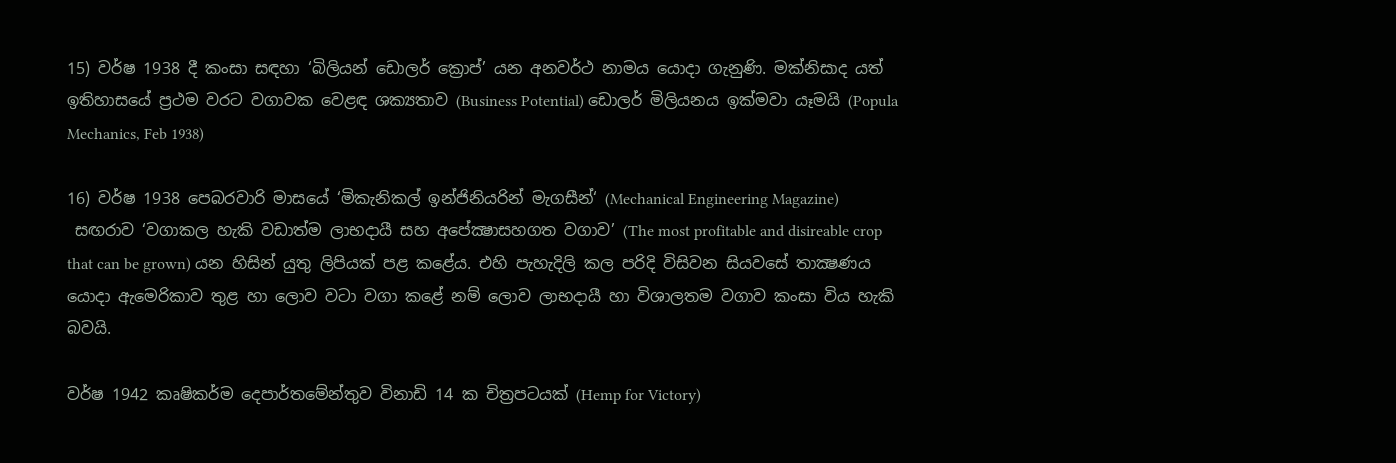15) වර්ෂ 1938 දී කංසා සඳහා ‘බිලියන් ඩොලර් ක්‍රොප්’ යන අනවර්ථ නාමය යොදා ගැනුණි. මක්නිසාද යත් ඉතිහාසයේ ප්‍රථම වරට වගාවක වෙළඳ ශක්‍යතාව (Business Potential) ඩොලර් මිලියනය ඉක්මවා යෑමයි (Popula Mechanics, Feb 1938)

16) වර්ෂ 1938 පෙබරවාරි මාසයේ ‘මිකැනිකල් ඉන්ජිනියරින් මැගසීන්‘ (Mechanical Engineering Magazine)
 සඟරාව ‘වගාකල හැකි වඩාත්ම ලාභදායී සහ අපේක්‍ෂාසහගත වගාව’ (The most profitable and disireable crop that can be grown) යන හිසින් යුතු ලිපියක් පළ කළේය. එහි පැහැදිලි කල පරිදි විසිවන සියවසේ තාක්‍ෂණය යොදා ඇමෙරිකාව තුළ හා ලොව වටා වගා කළේ නම් ලොව ලාභදායී හා විශාලතම වගාව කංසා විය හැකි බවයි.

වර්ෂ 1942 කෘෂිකර්ම දෙපාර්තමේන්තුව විනාඩි 14 ක චිත්‍රපටයක් (Hemp for Victory)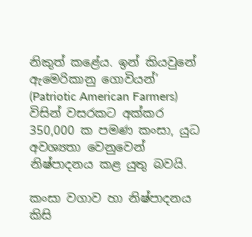නිකුත් කළේය. ඉන් කියවුනේ ඇමෙරිකානු ගොවියන්’ (Patriotic American Farmers) විසින් වසරකට අක්කර 350,000 ක පමණ කංසා, යුධ අවශ්‍යතා වෙනුවෙන් නිෂ්පාදනය කළ යුතු බවයි.

කංසා වගාව හා නිෂ්පාදනය කිසි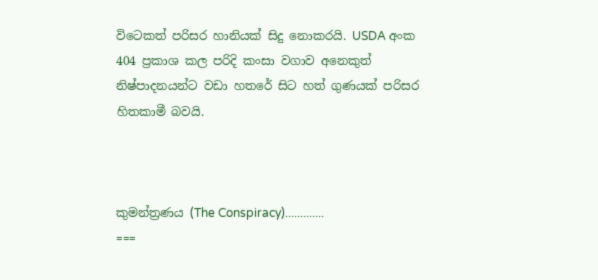විටෙකත් පරිසර හානියක් සිදු නොකරයි. USDA අංක 404 ප්‍රකාශ කල පරිදි කංසා වගාව අනෙකුත් නිෂ්පාදනයන්ට වඩා හතරේ සිට හත් ගුණයක් පරිසර හිතකාමී බවයි.



කුමන්ත්‍රණය (The Conspiracy).............
===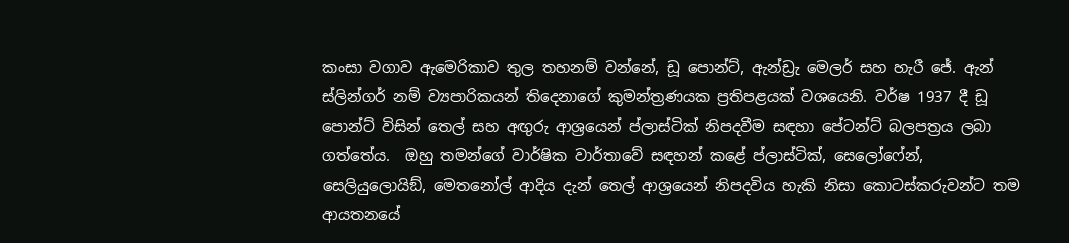කංසා වගාව ඇමෙරිකාව තුල තහනම් වන්නේ, ඩූ පොන්ට්, ඇන්ඩ්‍රැ මෙලර් සහ හැරී ජේ. ඇන් ස්ලින්ගර් නම් ව්‍යපාරිකයන් තිදෙනාගේ කුමන්ත්‍රණයක ප්‍රතිපළයක් වශයෙනි. වර්ෂ 1937 දී ඩූ පොන්ට් විසින් තෙල් සහ අඟුරු ආශ්‍රයෙන් ප්ලාස්ටික් නිපදවීම සඳහා පේටන්ට් බලපත්‍රය ලබා ගත්තේය.  ඔහු තමන්ගේ වාර්ෂික වාර්තාවේ සඳහන් කළේ ප්ලාස්ටික්, සෙලෝෆේන්, සෙලියුලොයිඞ්, මෙතනෝල් ආදිය දැන් තෙල් ආශ්‍රයෙන් නිපදවිය හැකි නිසා කොටස්කරුවන්ට තම ආයතනයේ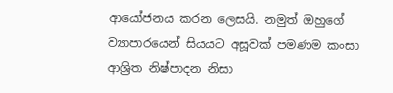ආයෝජනය කරන ලෙසයි. නමුත් ඔහුගේ ව්‍යාපාරයෙන් සියයට අසූවක් පමණම කංසා ආශ්‍රිත නිෂ්පාදන නිසා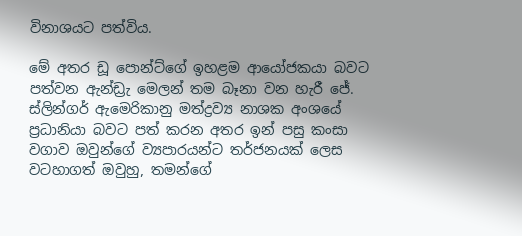විනාශයට පත්විය.

මේ අතර ඩූ පොන්ට්ගේ ඉහළම ආයෝජකයා බවට පත්වන ඇන්ඩ්‍රැ මෙලන් තම බෑනා වන හැරී ජේ. ස්ලින්ගර් ඇමෙරිකානු මත්ද්‍රව්‍ය නාශක අංශයේ ප්‍රධානියා බවට පත් කරන අතර ඉන් පසු කංසා වගාව ඔවුන්ගේ ව්‍යපාරයන්ට තර්ජනයක් ලෙස වටහාගත් ඔවුහු, තමන්ගේ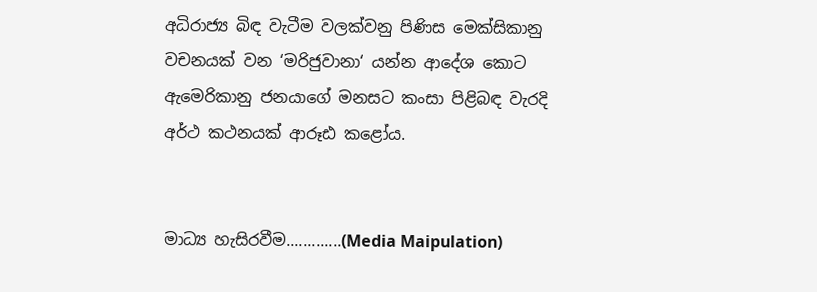අධිරාජ්‍ය බිඳ වැටීම වලක්වනු පිණිස මෙක්සිකානු වචනයක් වන ‘මරිජුවානා‘ යන්න ආදේශ කොට ඇමෙරිකානු ජනයාගේ මනසට කංසා පිළිබඳ වැරදි අර්ථ කථනයක් ආරූඪ කළෝය.


මාධ්‍ය හැසිරවීම.............(Media Maipulation)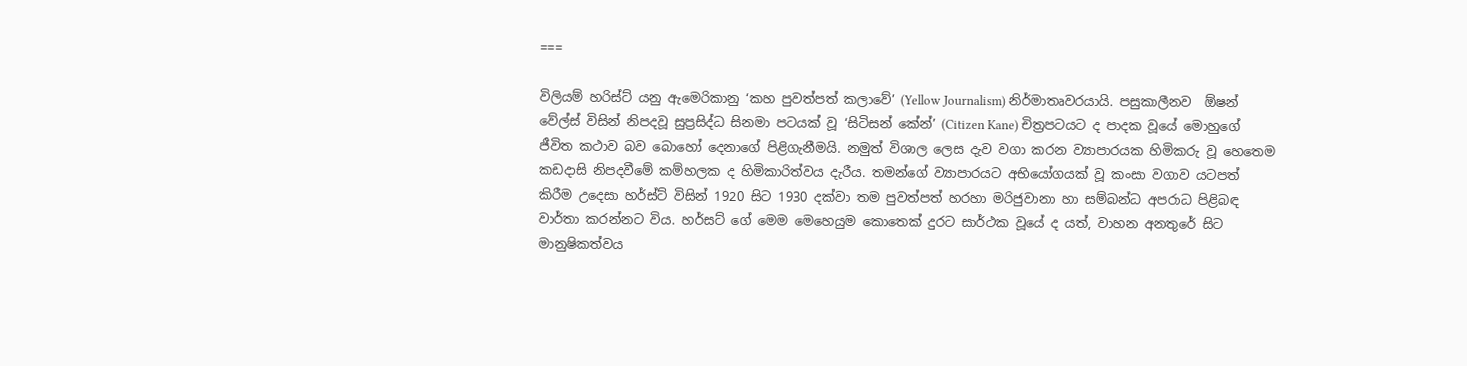===

විලියම් හරිස්ට් යනු ඇමෙරිකානු ‘කහ පුවත්පත් කලාවේ’ (Yellow Journalism) නිර්මාතෘවරයායි. පසුකාලීනව  ඕෂන් වේල්ස් විසින් නිපදවූ සුප්‍රසිද්ධ සිනමා පටයක් වූ ‘සිටිසන් කේන්’ (Citizen Kane) චිත්‍රපටයට ද පාදක වූයේ මොහුගේ ජීවිත කථාව බව බොහෝ දෙනාගේ පිළිගැනීමයි. නමුත් විශාල ලෙස දැව වගා කරන ව්‍යාපාරයක හිමිකරු වූ හෙතෙම කඩදාසි නිපදවීමේ කම්හලක ද හිමිකාරිත්වය දැරීය. තමන්ගේ ව්‍යාපාරයට අභියෝගයක් වූ කංසා වගාව යටපත් කිරීම උදෙසා හර්ස්ට් විසින් 1920 සිට 1930 දක්වා තම පුවත්පත් හරහා මරිජුවානා හා සම්බන්ධ අපරාධ පිළිබඳ වාර්තා කරන්නට විය. හර්සට් ගේ මෙම මෙහෙයුම කොතෙක් දුරට සාර්ථක වූයේ ද යත්, වාහන අනතුරේ සිට මානුෂිකත්වය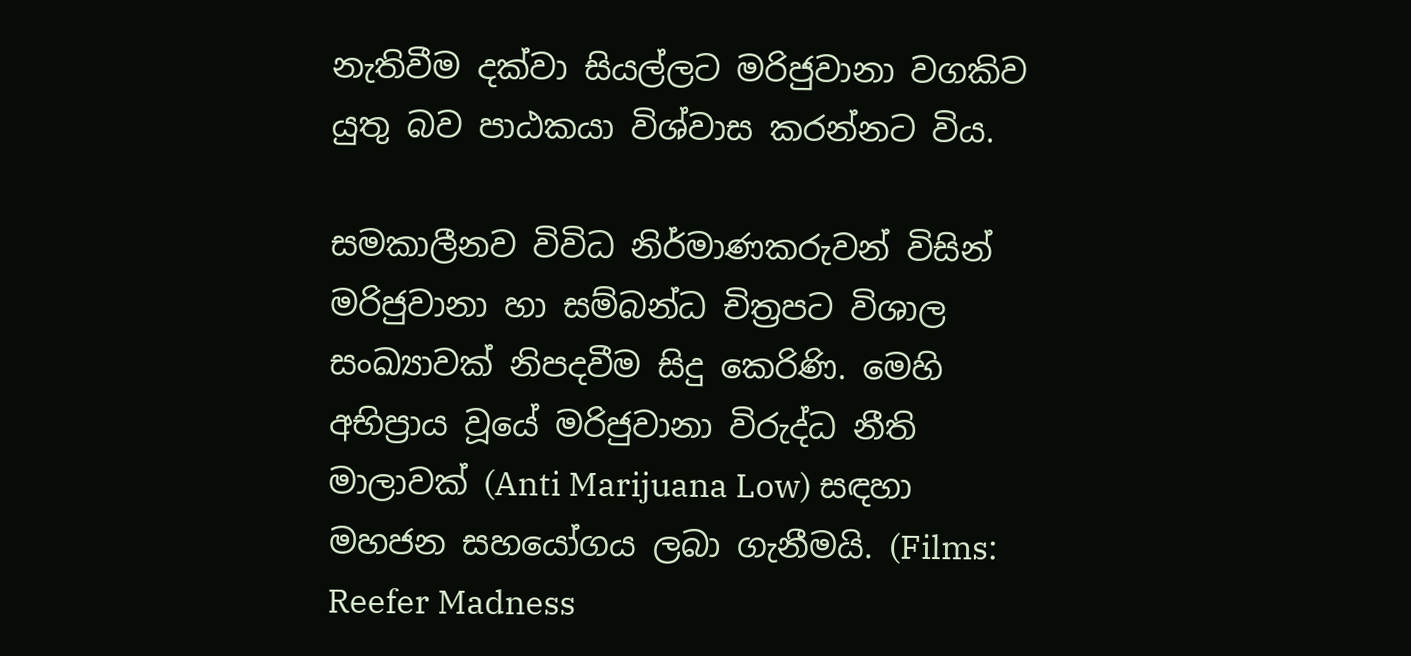නැතිවීම දක්වා සියල්ලට මරිජුවානා වගකිව යුතු බව පාඨකයා විශ්වාස කරන්නට විය.

සමකාලීනව විවිධ නිර්මාණකරුවන් විසින් මරිජුවානා හා සම්බන්ධ චිත්‍රපට විශාල සංඛ්‍යාවක් නිපදවීම සිදු කෙරිණි. මෙහි අභිප්‍රාය වූයේ මරිජුවානා විරුද්ධ නීති මාලාවක් (Anti Marijuana Low) සඳහා මහජන සහයෝගය ලබා ගැනීමයි. (Films: Reefer Madness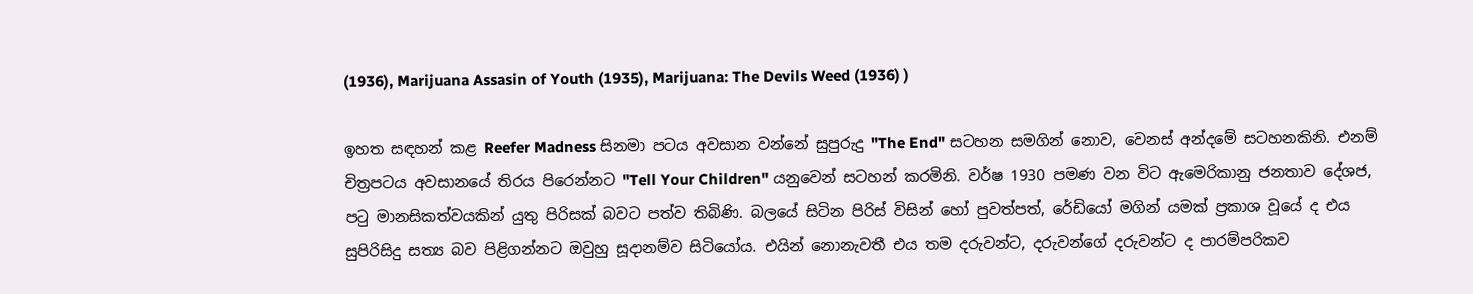(1936), Marijuana Assasin of Youth (1935), Marijuana: The Devils Weed (1936) )

ඉහත සඳහන් කළ Reefer Madness සිනමා පටය අවසාන වන්නේ සුපුරුදු "The End" සටහන සමගින් නොව, වෙනස් අන්දමේ සටහනකිනි. එනම් චිත්‍රපටය අවසානයේ තිරය පිරෙන්නට "Tell Your Children" යනුවෙන් සටහන් කරමිනි. වර්ෂ 1930 පමණ වන විට ඇමෙරිකානු ජනතාව දේශජ, පටු මානසිකත්වයකින් යුතු පිරිසක් බවට පත්ව තිබිණි. බලයේ සිටින පිරිස් විසින් හෝ පුවත්පත්, රේඩියෝ මගින් යමක් ප්‍රකාශ වූයේ ද එය සුපිරිසිදු සත්‍ය බව පිළිගන්නට ඔවුහු සූදානම්ව සිටියෝය. එයින් නොනැවතී එය තම දරුවන්ට, දරුවන්ගේ දරුවන්ට ද පාරම්පරිකව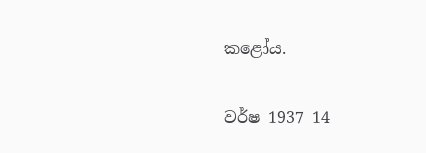කළෝය.

වර්ෂ 1937 14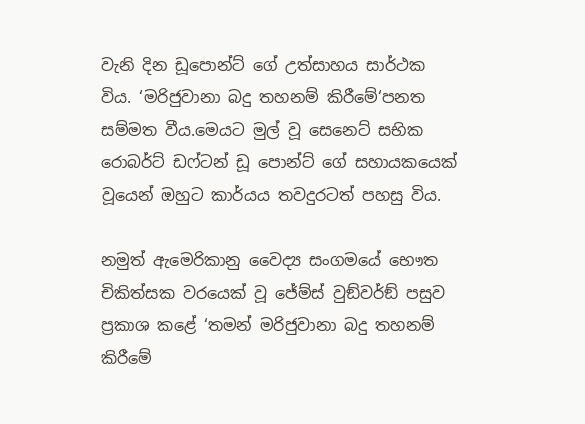වැනි දින ඩූපොන්ට් ගේ උත්සාහය සාර්ථක විය. ‘මරිජුවානා බදු තහනම් කිරීමේ‘පනත සම්මත වීය.මෙයට මුල් වූ සෙනෙට් සභික රොබර්ට් ඩෆ්ටන් ඩූ පොන්ට් ගේ සහායකයෙක් වූයෙන් ඔහුට කාර්යය තවදුරටත් පහසු විය.

නමුත් ඇමෙරිකානු වෛද්‍ය සංගමයේ භෞත චිකිත්සක වරයෙක් වූ ජේම්ස් වුඞ්වර්ඞ් පසුව ප්‍රකාශ කළේ ‘තමන් මරිජුවානා බදු තහනම් කිරීමේ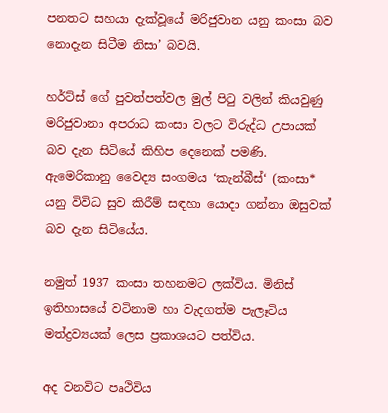පනතට සහයා දැක්වූයේ මරිජුවාන යනු කංසා බව නොදැන සිටීම නිසා’ බවයි.

හර්ට්ස් ගේ පුවත්පත්වල මුල් පිටු වලින් කියවුණු මරිජුවානා අපරාධ කංසා වලට විරුද්ධ උපායක් බව දැන සිටියේ කිහිප දෙනෙක් පමණි. ඇමෙරිකානු වෛද්‍ය සංගමය ‘කැන්බීස්‘ (කංසා* යනු විවිධ සුව කිරීම් සඳහා යොදා ගන්නා ඔසුවක් බව දැන සිටියේය.

නමුත් 1937 කංසා තහනමට ලක්විය. මිනිස් ඉතිහාසයේ වටිනාම හා වැදගත්ම පැලෑටිය මත්ද්‍රව්‍යයක් ලෙස ප්‍රකාශයට පත්විය.

අද වනවිට පෘථිවිය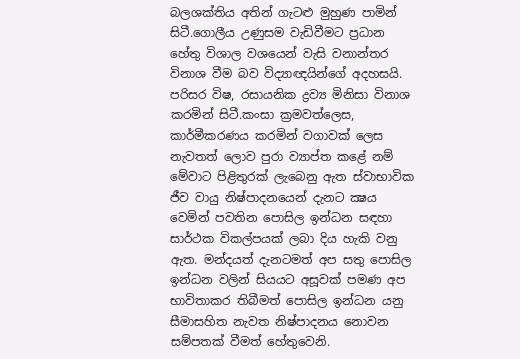බලශක්තිය අතින් ගැටළු මුහුණ පාමින් සිටී.ගොලීය උණුසම වැඩිවීමට ප්‍රධාන හේතු විශාල වශයෙන් වැසි වනාන්තර විනාශ වීම බව විද්‍යාඥයින්ගේ අදහසයි. පරිසර විෂ, රසායනික ද්‍රව්‍ය මිනිසා විනාශ කරමින් සිටී.කංසා ක්‍රමවත්ලෙස, කාර්මීකරණය කරමින් වගාවක් ලෙස නැවතත් ලොව පුරා ව්‍යාප්ත කළේ නම් මේවාට පිළිතුරක් ලැබෙනු ඇත ස්වාභාවික ජීව වායු නිෂ්පාදනයෙන් දැනට ක්‍ෂය වෙමින් පවතින පොසිල ඉන්ධන සඳහා සාර්ථක විකල්පයක් ලබා දිය හැකි වනු ඇත. මන්දයත් දැනටමත් අප සතු පොසිල ඉන්ධන වලින් සියයට අසූවක් පමණ අප භාවිතාකර තිබීමත් පොසිල ඉන්ධන යනු සීමාසහිත නැවත නිෂ්පාදනය නොවන සම්පතක් වීමත් හේතුවෙනි.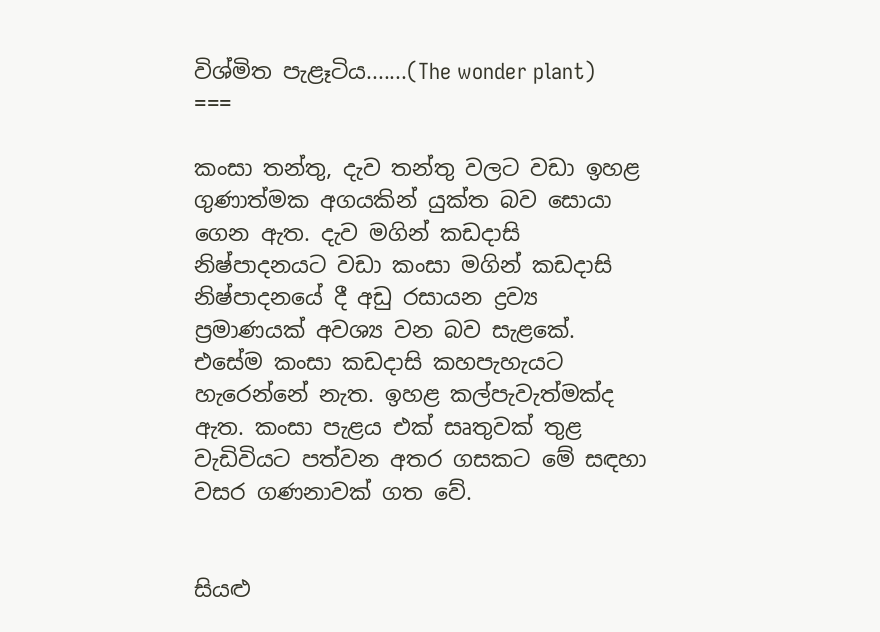විශ්මිත පැළෑටිය.......(The wonder plant)
===

කංසා තන්තු, දැව තන්තු වලට වඩා ඉහළ ගුණාත්මක අගයකින් යුක්ත බව සොයා ගෙන ඇත. දැව මගින් කඩදාසි නිෂ්පාදනයට වඩා කංසා මගින් කඩදාසි නිෂ්පාදනයේ දී අඩු රසායන ද්‍රව්‍ය ප්‍රමාණයක් අවශ්‍ය වන බව සැළකේ. එසේම කංසා කඩදාසි කහපැහැයට හැරෙන්නේ නැත. ඉහළ කල්පැවැත්මක්ද ඇත. කංසා පැළය එක් සෘතුවක් තුළ වැඩිවියට පත්වන අතර ගසකට මේ සඳහා වසර ගණනාවක් ගත වේ.


සියළු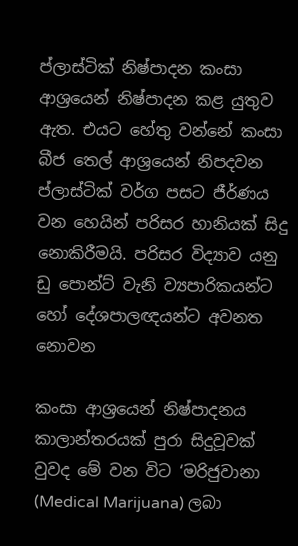ප්ලාස්ටික් නිෂ්පාදන කංසා ආශ්‍රයෙන් නිෂ්පාදන කළ යුතුව ඇත. එයට හේතු වන්නේ කංසා බීජ තෙල් ආශ්‍රයෙන් නිපදවන ප්ලාස්ටික් වර්ග පසට ජීර්ණය වන හෙයින් පරිසර හානියක් සිදු නොකිරීමයි. පරිසර විද්‍යාව යනු ඩු පොන්ට් වැනි ව්‍යපාරිකයන්ට හෝ දේශපාලඥයන්ට අවනත නොවන

කංසා ආශ්‍රයෙන් නිෂ්පාදනය කාලාන්තරයක් පුරා සිදුවූවක් වුවද මේ වන විට ‘මරිජුවානා (Medical Marijuana) ලබා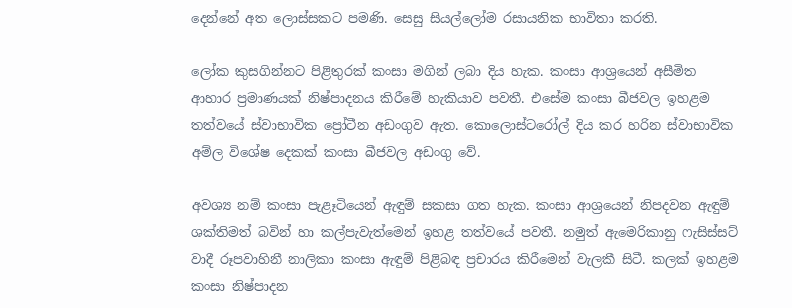දෙන්නේ අත ලොස්සකට පමණි. සෙසු සියල්ලෝම රසායනික භාවිතා කරති.

ලෝක කුසගින්නට පිළිතුරක් කංසා මගින් ලබා දිය හැක. කංසා ආශ්‍රයෙන් අසීමිත ආහාර ප්‍රමාණයක් නිෂ්පාදනය කිරීමේ හැකියාව පවතී. එසේම කංසා බීජවල ඉහළම තත්වයේ ස්වාභාවික ප්‍රෝටීන අඩංගුව ඇත. කොලොස්ටරෝල් දිය කර හරින ස්වාභාවික අම්ල විශේෂ දෙකක් කංසා බීජවල අඩංගු වේ.

අවශ්‍ය නම් කංසා පැළෑටියෙන් ඇඳුම් සකසා ගත හැක. කංසා ආශ්‍රයෙන් නිපදවන ඇඳුම් ශක්තිමත් බවින් හා කල්පැවැත්මෙන් ඉහළ තත්වයේ පවතී. නමුත් ඇමෙරිකානු ෆැසිස්සට් වාදී රූපවාහිනී නාලිකා කංසා ඇඳුම් පිළිබඳ ප්‍රචාරය කිරීමෙන් වැලකී සිටී. කලක් ඉහළම කංසා නිෂ්පාදන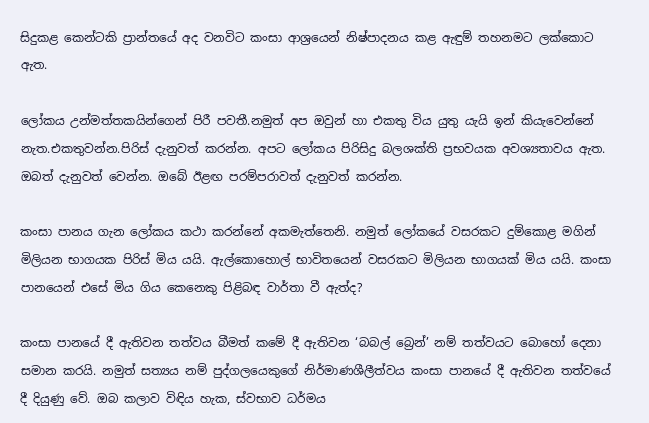සිදුකළ කෙන්ටකි ප්‍රාන්තයේ අද වනවිට කංසා ආශ්‍රයෙන් නිෂ්පාදනය කළ ඇඳුම් තහනමට ලක්කොට ඇත.

ලෝකය උන්මත්තකයින්ගෙන් පිරී පවතී.නමුත් අප ඔවුන් හා එකතු විය යුතු යැයි ඉන් කියැවෙන්නේ නැත.එකතුවන්න.පිරිස් දැනුවත් කරන්න. අපට ලෝකය පිරිසිදු බලශක්ති ප්‍රභවයක අවශ්‍යතාවය ඇත. ඔබත් දැනුවත් වෙන්න. ඔබේ ඊළඟ පරම්පරාවත් දැනුවත් කරන්න.

කංසා පානය ගැන ලෝකය කථා කරන්නේ අකමැත්තෙනි. නමුත් ලෝකයේ වසරකට දුම්කොළ මගින් මිලියන භාගයක පිරිස් මිය යයි. ඇල්කොහොල් භාවිතයෙන් වසරකට මිලියන භාගයක් මිය යයි. කංසා පානයෙන් එසේ මිය ගිය කෙනෙකු පිළිබඳ වාර්තා වී ඇත්ද?

කංසා පානයේ දී ඇතිවන තත්වය බීමත් කමේ දී ඇතිවන ‘බබල් බ්‍රෙන්’ නම් තත්වයට බොහෝ දෙනා සමාන කරයි. නමුත් සත්‍යය නම් පුද්ගලයෙකුගේ නිර්මාණශීලීත්වය කංසා පානයේ දී ඇතිවන තත්වයේ දී දියුණු වේ. ඔබ කලාව විඳිය හැක, ස්වභාව ධර්මය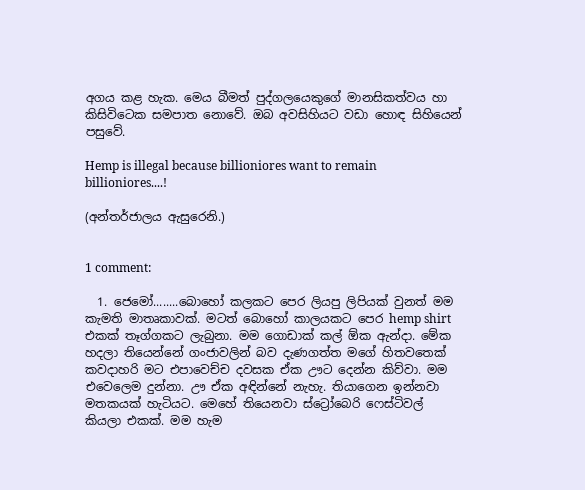අගය කළ හැක. මෙය බීමත් පුද්ගලයෙකුගේ මානසිකත්වය හා කිසිවිටෙක සමපාත නොවේ. ඔබ අවසිහියට වඩා හොඳ සිහියෙන් පසුවේ.

Hemp is illegal because billioniores want to remain billioniores....!

(අන්තර්ජාලය ඇසුරෙනි.)


1 comment:

  1. ජෙමෝ........බොහෝ කලකට පෙර ලියපු ලිපියක් වුනත් මම කැමති මාතෘකාවක්. මටත් බොහෝ කාලයකට පෙර hemp shirt එකක් තෑග්ගකට ලැබුනා. මම ගොඩාක් කල් ඕක ඇන්දා. මේක හදලා තියෙන්නේ ගංජාවලින් බව දැණගත්ත මගේ හිතවතෙක් කවදාහරි මට එපාවෙච්ච දවසක ඒක ඌට දෙන්න කිව්වා. මම එවෙලෙම දුන්නා. ඌ ඒක අඳින්නේ නැහැ. තියාගෙන ඉන්නවා මතකයක් හැටියට. මෙහේ තියෙනවා ස්ට්‍රෝබෙරි ෆෙස්ටිවල් කියලා එකක්. මම හැම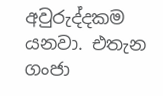අවුරුද්දකම යනවා. එතැන ගංජා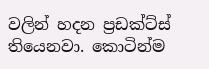වලින් හදන ප්‍රඩක්ට්ස් තියෙනවා. කොටින්ම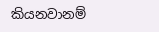කියනවානම්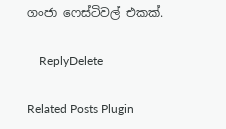ගංජා ෆෙස්ටිවල් එකක්.

    ReplyDelete

Related Posts Plugin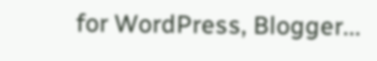for WordPress, Blogger...